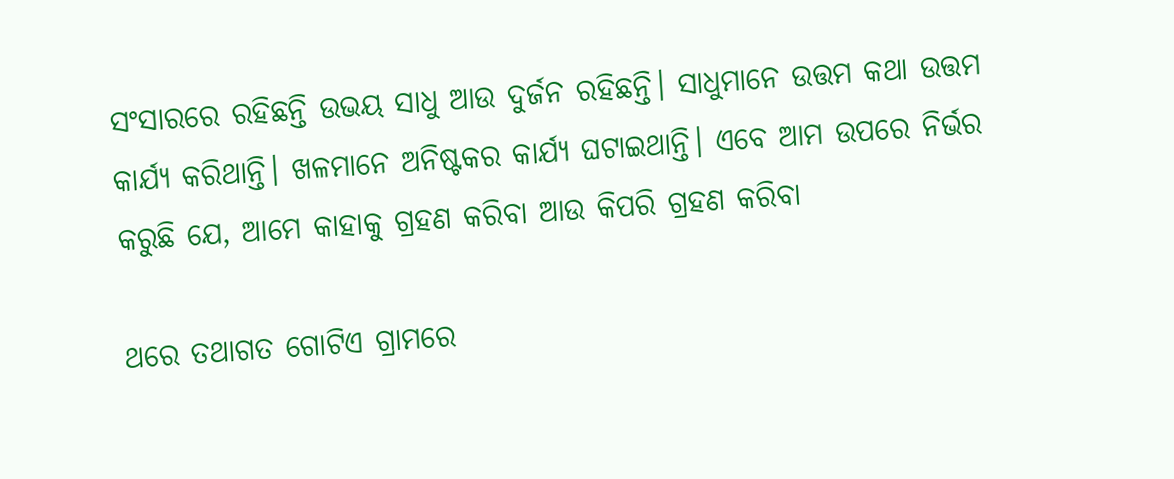ସଂସାରରେ ରହିଛନ୍ତି ଉଭୟ ସାଧୁ ଆଉ ଦୁର୍ଜନ ରହିଛନ୍ତି। ସାଧୁମାନେ ଉତ୍ତମ କଥା ଉତ୍ତମ କାର୍ଯ୍ୟ କରିଥାନ୍ତି। ଖଳମାନେ ଅନିଷ୍ଟକର କାର୍ଯ୍ୟ ଘଟାଇଥାନ୍ତି। ଏବେ ଆମ ଉପରେ ନିର୍ଭର କରୁଛି ଯେ, ଆମେ କାହାକୁ ଗ୍ରହଣ କରିବା ଆଉ କିପରି ଗ୍ରହଣ କରିବା

ଥରେ ତଥାଗତ ଗୋଟିଏ ଗ୍ରାମରେ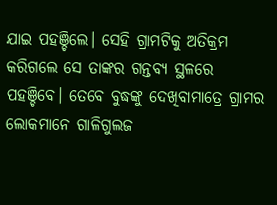ଯାଇ ପହଞ୍ଚିଲେ। ସେହି ଗ୍ରାମଟିକୁ ଅତିକ୍ରମ କରିଗଲେ ସେ ତାଙ୍କର ଗନ୍ତବ୍ୟ ସ୍ଥଳରେ ପହଞ୍ଚିବେ। ତେବେ ବୁଦ୍ଧଙ୍କୁ ଦେଖିବାମାତ୍ରେ ଗ୍ରାମର ଲୋକମାନେ ଗାଳିଗୁଲଜ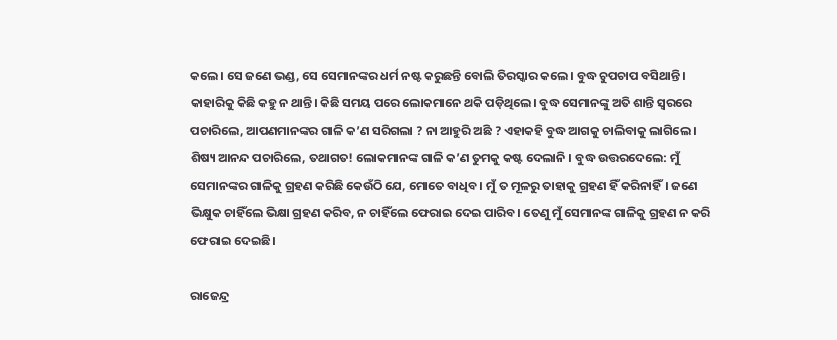କଲେ। ସେ ଜଣେ ଭଣ୍ଡ, ସେ ସେମାନଙ୍କର ଧର୍ମ ନଷ୍ଟ କରୁଛନ୍ତି ବୋଲି ତିରସ୍କାର କଲେ। ବୁଦ୍ଧ ଚୁପଚାପ ବସିଥାନ୍ତି। କାହାରିକୁ କିଛି କହୁ ନ ଥାନ୍ତି। କିଛି ସମୟ ପରେ ଲୋକମାନେ ଥକି ପଡ଼ିଥିଲେ। ବୁଦ୍ଧ ସେମାନଙ୍କୁ ଅତି ଶାନ୍ତି ସ୍ୱରରେ ପଚାରିଲେ, ଆପଣମାନଙ୍କର ଗାଳି କ’ଣ ସରିଗଲା ? ନା ଆହୁରି ଅଛି ? ଏହାକହି ବୁଦ୍ଧ ଆଗକୁ ଚାଲିବାକୁ ଲାଗିଲେ ।
ଶିଷ୍ୟ ଆନନ୍ଦ ପଚାରିଲେ, ତଥାଗତ! ଲୋକମାନଙ୍କ ଗାଳି କ’ଣ ତୁମକୁ କଷ୍ଟ ଦେଲାନି । ବୁଦ୍ଧ ଉତ୍ତରଦେଲେ: ମୁଁ ସେମାନଙ୍କର ଗାଳିକୁ ଗ୍ରହଣ କରିଛି କେଉଁଠି ଯେ, ମୋତେ ବାଧିବ। ମୁଁ ତ ମୂଳରୁ ତାହାକୁ ଗ୍ରହଣ ହିଁ କରିନାହିଁ। ଜଣେ ଭିକ୍ଷୁକ ଚାହିଁଲେ ଭିକ୍ଷା ଗ୍ରହଣ କରିବ, ନ ଚାହିଁଲେ ଫେରାଇ ଦେଇ ପାରିବ। ତେଣୁ ମୁଁ ସେମାନଙ୍କ ଗାଳିକୁ ଗ୍ରହଣ ନ କରି ଫେରାଇ ଦେଇଛି।

ରାଜେନ୍ଦ୍ର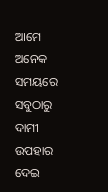ଆମେ ଅନେକ ସମୟରେ ସବୁଠାରୁ ଦାମୀ ଉପହାର ଦେଇ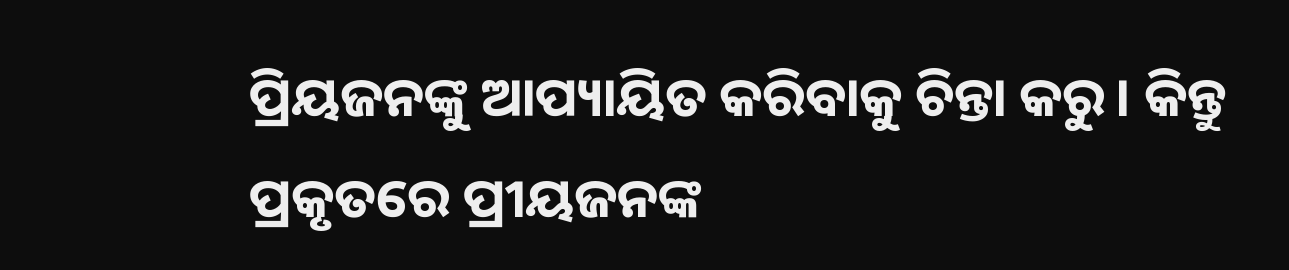ପ୍ରିୟଜନଙ୍କୁ ଆପ୍ୟାୟିତ କରିବାକୁ ଚିନ୍ତା କରୁ। କିନ୍ତୁ ପ୍ରକୃତରେ ପ୍ରୀୟଜନଙ୍କ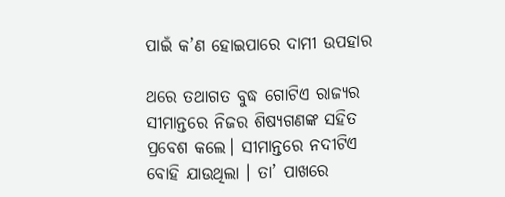ପାଇଁ କ’ଣ ହୋଇପାରେ ଦାମୀ ଉପହାର

ଥରେ ତଥାଗତ ବୁଦ୍ଧ ଗୋଟିଏ ରାଜ୍ୟର ସୀମାନ୍ତରେ ନିଜର ଶିଷ୍ୟଗଣଙ୍କ ସହିତ ପ୍ରବେଶ କଲେ। ସୀମାନ୍ତରେ ନଦୀଟିଏ ବୋହି ଯାଉଥିଲା । ତା’ ପାଖରେ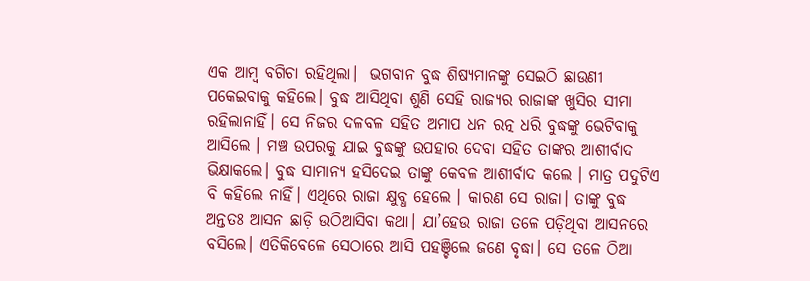ଏକ ଆମ୍ବ ବଗିଚା ରହିଥିଲା।  ଭଗବାନ ବୁଦ୍ଧ ଶିଷ୍ୟମାନଙ୍କୁ ସେଇଠି ଛାଉଣୀ ପକେଇବାକୁ କହିଲେ। ବୁଦ୍ଧ ଆସିଥିବା ଶୁଣି ସେହି ରାଜ୍ୟର ରାଜାଙ୍କ ଖୁସିର ସୀମା ରହିଲାନାହିଁ। ସେ ନିଜର ଦଳବଳ ସହିତ ଅମାପ ଧନ ରତ୍ନ ଧରି ବୁଦ୍ଧଙ୍କୁ ଭେଟିବାକୁ ଆସିଲେ । ମଞ୍ଚ ଉପରକୁ ଯାଇ ବୁଦ୍ଧଙ୍କୁ ଉପହାର ଦେବା ସହିତ ତାଙ୍କର ଆଶୀର୍ବାଦ ଭିକ୍ଷାକଲେ। ବୁଦ୍ଧ ସାମାନ୍ୟ ହସିଦେଇ ତାଙ୍କୁ କେବଳ ଆଶୀର୍ବାଦ କଲେ । ମାତ୍ର ପଦୁଟିଏ ବି କହିଲେ ନାହିଁ। ଏଥିରେ ରାଜା କ୍ଷୁବ୍ଧ ହେଲେ । କାରଣ ସେ ରାଜା। ତାଙ୍କୁ ବୁଦ୍ଧ ଅନ୍ତତଃ ଆସନ ଛାଡ଼ି ଉଠିଆସିବା କଥା। ଯା’ହେଉ ରାଜା ତଳେ ପଡ଼ିଥିବା ଆସନରେ ବସିଲେ। ଏତିକିବେଳେ ସେଠାରେ ଆସି ପହଞ୍ଚିଲେ ଜଣେ ବୃଦ୍ଧା। ସେ ତଳେ ଠିଆ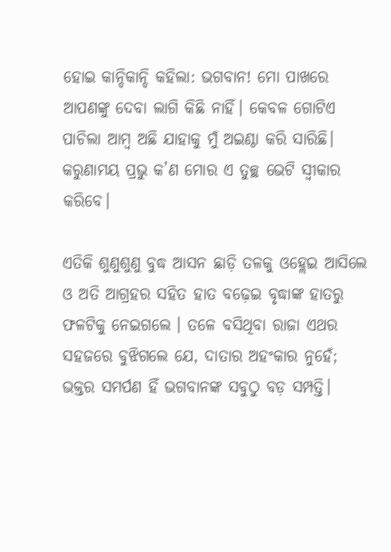ହୋଇ କାନ୍ଦିକାନ୍ଦି କହିଲା: ଭଗବାନ! ମୋ ପାଖରେ ଆପଣଙ୍କୁ ଦେବା ଲାଗି କିଛି ନାହିଁ। କେବଳ ଗୋଟିଏ ପାଚିଲା ଆମ୍ବ ଅଛି ଯାହାକୁ ମୁଁ ଅଇଣ୍ଠା କରି ସାରିଛି। କରୁଣାମୟ ପ୍ରଭୁ କ’ଣ ମୋର ଏ ତୁଚ୍ଛ ଭେଟି ସ୍ୱୀକାର କରିବେ।

ଏତିକି ଶୁଣୁଶୁଣୁ ବୁଦ୍ଧ ଆସନ ଛାଡ଼ି ତଳକୁ ଓହ୍ଲେଇ ଆସିଲେ ଓ ଅତି ଆଗ୍ରହର ସହିତ ହାତ ବଢ଼େଇ ବୃଦ୍ଧାଙ୍କ ହାତରୁ ଫଳଟିକୁ ନେଇଗଲେ । ତଳେ ବସିଥିବା ରାଜା ଏଥର ସହଜରେ ବୁଝିଗଲେ ଯେ, ଦାତାର ଅହଂକାର ନୁହେଁ; ଭକ୍ତର ସମର୍ପଣ ହିଁ ଭଗବାନଙ୍କ ସବୁଠୁ ବଡ଼ ସମ୍ପତ୍ତି।